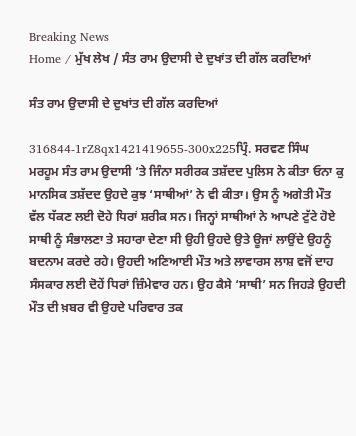Breaking News
Home / ਮੁੱਖ ਲੇਖ / ਸੰਤ ਰਾਮ ਉਦਾਸੀ ਦੇ ਦੁਖਾਂਤ ਦੀ ਗੱਲ ਕਰਦਿਆਂ

ਸੰਤ ਰਾਮ ਉਦਾਸੀ ਦੇ ਦੁਖਾਂਤ ਦੀ ਗੱਲ ਕਰਦਿਆਂ

316844-1rZ8qx1421419655-300x225ਪ੍ਰਿੰ. ਸਰਵਣ ਸਿੰਘ
ਮਰਹੂਮ ਸੰਤ ਰਾਮ ਉਦਾਸੀ ‘ਤੇ ਜਿੰਨਾ ਸਰੀਰਕ ਤਸ਼ੱਦਦ ਪੁਲਿਸ ਨੇ ਕੀਤਾ ਓਨਾ ਕੁ ਮਾਨਸਿਕ ਤਸ਼ੱਦਦ ਉਹਦੇ ਕੁਝ ‘ਸਾਥੀਆਂ’ ਨੇ ਵੀ ਕੀਤਾ। ਉਸ ਨੂੰ ਅਗੇਤੀ ਮੌਤ ਵੱਲ ਧੱਕਣ ਲਈ ਦੋਹੇ ਧਿਰਾਂ ਸ਼ਰੀਕ ਸਨ। ਜਿਨ੍ਹਾਂ ਸਾਥੀਆਂ ਨੇ ਆਪਣੇ ਟੁੱਟੇ ਹੋਏ ਸਾਥੀ ਨੂੰ ਸੰਭਾਲਣਾ ਤੇ ਸਹਾਰਾ ਦੇਣਾ ਸੀ ਉਹੀ ਉਹਦੇ ਉਤੇ ਊਜਾਂ ਲਾਉਂਦੇ ਉਹਨੂੰ ਬਦਨਾਮ ਕਰਦੇ ਰਹੇ। ਉਹਦੀ ਅਣਿਆਈ ਮੌਤ ਅਤੇ ਲਾਵਾਰਸ ਲਾਸ਼ ਵਜੋਂ ਦਾਹ ਸੰਸਕਾਰ ਲਈ ਦੋਹੇਂ ਧਿਰਾਂ ਜ਼ਿੰਮੇਵਾਰ ਹਨ। ਉਹ ਕੈਸੇ ‘ਸਾਥੀ’ ਸਨ ਜਿਹੜੇ ਉਹਦੀ ਮੌਤ ਦੀ ਖ਼ਬਰ ਵੀ ਉਹਦੇ ਪਰਿਵਾਰ ਤਕ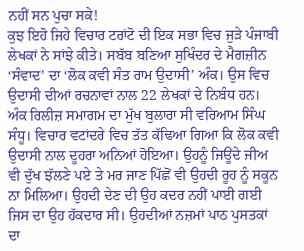ਨਹੀਂ ਸਨ ਪੁਚਾ ਸਕੇ!
ਕੁਝ ਇਹੋ ਜਿਹੇ ਵਿਚਾਰ ਟਰਾਂਟੋ ਦੀ ਇਕ ਸਭਾ ਵਿਚ ਜੁੜੇ ਪੰਜਾਬੀ ਲੇਖਕਾਂ ਨੇ ਸਾਂਝੇ ਕੀਤੇ। ਸਬੱਬ ਬਣਿਆ ਸੁਖਿੰਦਰ ਦੇ ਮੈਗਜ਼ੀਨ ‘ਸੰਵਾਦ’ ਦਾ ‘ਲੋਕ ਕਵੀ ਸੰਤ ਰਾਮ ਉਦਾਸੀ’ ਅੰਕ। ਉਸ ਵਿਚ ਉਦਾਸੀ ਦੀਆਂ ਰਚਨਾਵਾਂ ਨਾਲ 22 ਲੇਖਕਾਂ ਦੇ ਨਿਬੰਧ ਹਨ। ਅੰਕ ਰਿਲੀਜ਼ ਸਮਾਗਮ ਦਾ ਮੁੱਖ ਬੁਲਾਰਾ ਸੀ ਵਰਿਆਮ ਸਿੰਘ ਸੰਧੂ। ਵਿਚਾਰ ਵਟਾਂਦਰੇ ਵਿਚ ਤੱਤ ਕੱਢਿਆ ਗਿਆ ਕਿ ਲੋਕ ਕਵੀ ਉਦਾਸੀ ਨਾਲ ਦੂਹਰਾ ਅਨਿਆਂ ਹੋਇਆ। ਉਹਨੂੰ ਜਿਊਂਦੇ ਜੀਅ ਵੀ ਦੁੱਖ ਝੱਲਣੇ ਪਏ ਤੇ ਮਰ ਜਾਣ ਪਿੱਛੋਂ ਵੀ ਉਹਦੀ ਰੂਹ ਨੂੰ ਸਕੂਨ ਨਾ ਮਿਲਿਆ। ਉਹਦੀ ਦੇਣ ਦੀ ਉਹ ਕਦਰ ਨਹੀਂ ਪਾਈ ਗਈ ਜਿਸ ਦਾ ਉਹ ਹੱਕਦਾਰ ਸੀ। ਉਹਦੀਆਂ ਨਜ਼ਮਾਂ ਪਾਠ ਪੁਸਤਕਾਂ ਦਾ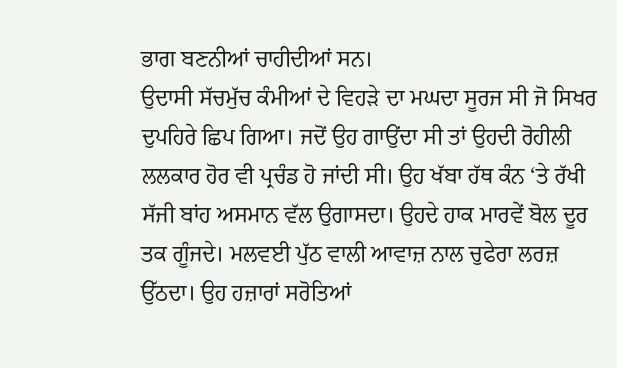ਭਾਗ ਬਣਨੀਆਂ ਚਾਹੀਦੀਆਂ ਸਨ।
ਉਦਾਸੀ ਸੱਚਮੁੱਚ ਕੰਮੀਆਂ ਦੇ ਵਿਹੜੇ ਦਾ ਮਘਦਾ ਸੂਰਜ ਸੀ ਜੋ ਸਿਖਰ ਦੁਪਹਿਰੇ ਛਿਪ ਗਿਆ। ਜਦੋਂ ਉਹ ਗਾਉਂਦਾ ਸੀ ਤਾਂ ਉਹਦੀ ਰੋਹੀਲੀ ਲਲਕਾਰ ਹੋਰ ਵੀ ਪ੍ਰਚੰਡ ਹੋ ਜਾਂਦੀ ਸੀ। ਉਹ ਖੱਬਾ ਹੱਥ ਕੰਨ ‘ਤੇ ਰੱਖੀ ਸੱਜੀ ਬਾਂਹ ਅਸਮਾਨ ਵੱਲ ਉਗਾਸਦਾ। ਉਹਦੇ ਹਾਕ ਮਾਰਵੇਂ ਬੋਲ ਦੂਰ ਤਕ ਗੂੰਜਦੇ। ਮਲਵਈ ਪੁੱਠ ਵਾਲੀ ਆਵਾਜ਼ ਨਾਲ ਚੁਫੇਰਾ ਲਰਜ਼ ਉੱਠਦਾ। ਉਹ ਹਜ਼ਾਰਾਂ ਸਰੋਤਿਆਂ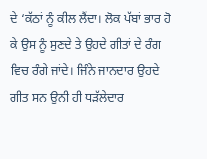ਦੇ ‘ਕੱਠਾਂ ਨੂੰ ਕੀਲ ਲੈਂਦਾ। ਲੋਕ ਪੱਬਾਂ ਭਾਰ ਹੋ ਕੇ ਉਸ ਨੂੰ ਸੁਣਦੇ ਤੇ ਉਹਦੇ ਗੀਤਾਂ ਦੇ ਰੰਗ ਵਿਚ ਰੰਗੇ ਜਾਂਦੇ। ਜਿੰਨੇ ਜਾਨਦਾਰ ਉਹਦੇ ਗੀਤ ਸਨ ਉਨੀ ਹੀ ਧੜੱਲੇਦਾਰ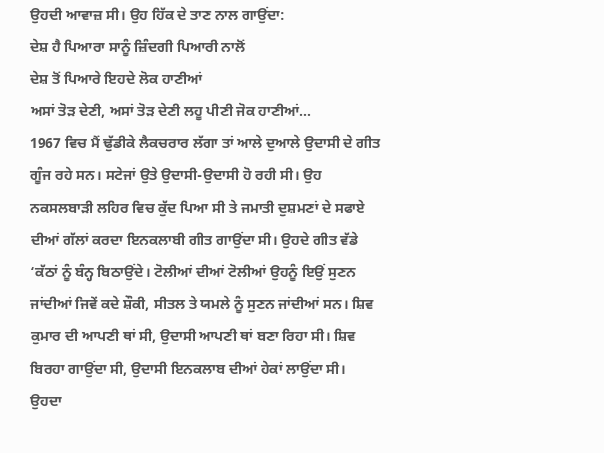ਉਹਦੀ ਆਵਾਜ਼ ਸੀ। ਉਹ ਹਿੱਕ ਦੇ ਤਾਣ ਨਾਲ ਗਾਉਂਦਾ:
ਦੇਸ਼ ਹੈ ਪਿਆਰਾ ਸਾਨੂੰ ਜ਼ਿੰਦਗੀ ਪਿਆਰੀ ਨਾਲੋਂ
ਦੇਸ਼ ਤੋਂ ਪਿਆਰੇ ਇਹਦੇ ਲੋਕ ਹਾਣੀਆਂ
ਅਸਾਂ ਤੋੜ ਦੇਣੀ, ਅਸਾਂ ਤੋੜ ਦੇਣੀ ਲਹੂ ਪੀਣੀ ਜੋਕ ਹਾਣੀਆਂ…
1967 ਵਿਚ ਮੈਂ ਢੁੱਡੀਕੇ ਲੈਕਚਰਾਰ ਲੱਗਾ ਤਾਂ ਆਲੇ ਦੁਆਲੇ ਉਦਾਸੀ ਦੇ ਗੀਤ ਗੂੰਜ ਰਹੇ ਸਨ। ਸਟੇਜਾਂ ਉਤੇ ਉਦਾਸੀ-ਉਦਾਸੀ ਹੋ ਰਹੀ ਸੀ। ਉਹ ਨਕਸਲਬਾੜੀ ਲਹਿਰ ਵਿਚ ਕੁੱਦ ਪਿਆ ਸੀ ਤੇ ਜਮਾਤੀ ਦੁਸ਼ਮਣਾਂ ਦੇ ਸਫਾਏ ਦੀਆਂ ਗੱਲਾਂ ਕਰਦਾ ਇਨਕਲਾਬੀ ਗੀਤ ਗਾਉਂਦਾ ਸੀ। ਉਹਦੇ ਗੀਤ ਵੱਡੇ ‘ਕੱਠਾਂ ਨੂੰ ਬੰਨ੍ਹ ਬਿਠਾਉਂਦੇ। ਟੋਲੀਆਂ ਦੀਆਂ ਟੋਲੀਆਂ ਉਹਨੂੰ ਇਉਂ ਸੁਣਨ ਜਾਂਦੀਆਂ ਜਿਵੇਂ ਕਦੇ ਸ਼ੌਕੀ, ਸੀਤਲ ਤੇ ਯਮਲੇ ਨੂੰ ਸੁਣਨ ਜਾਂਦੀਆਂ ਸਨ। ਸ਼ਿਵ ਕੁਮਾਰ ਦੀ ਆਪਣੀ ਥਾਂ ਸੀ, ਉਦਾਸੀ ਆਪਣੀ ਥਾਂ ਬਣਾ ਰਿਹਾ ਸੀ। ਸ਼ਿਵ ਬਿਰਹਾ ਗਾਉਂਦਾ ਸੀ, ਉਦਾਸੀ ਇਨਕਲਾਬ ਦੀਆਂ ਹੇਕਾਂ ਲਾਉਂਦਾ ਸੀ।
ਉਹਦਾ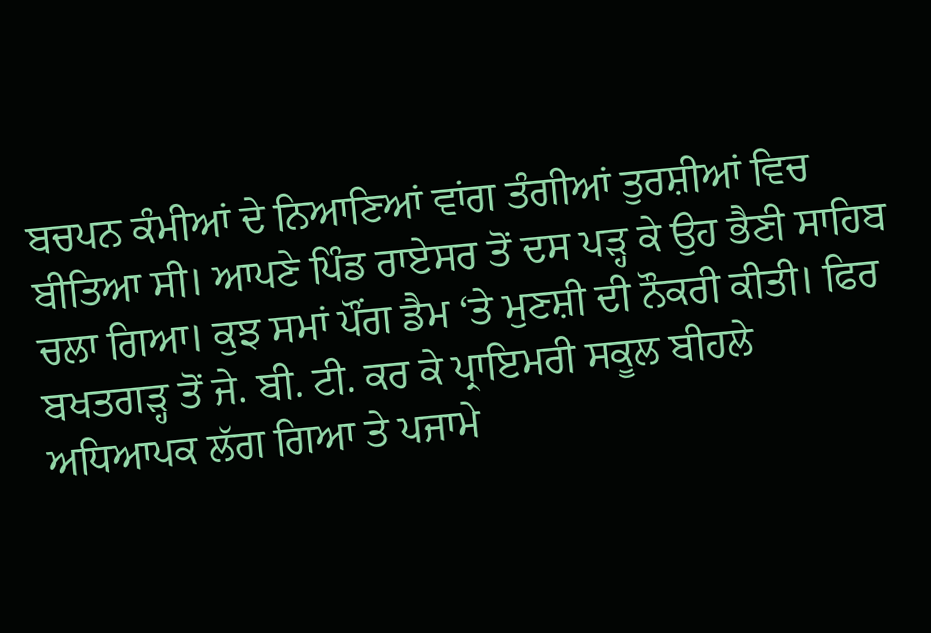ਬਚਪਨ ਕੰਮੀਆਂ ਦੇ ਨਿਆਣਿਆਂ ਵਾਂਗ ਤੰਗੀਆਂ ਤੁਰਸ਼ੀਆਂ ਵਿਚ ਬੀਤਿਆ ਸੀ। ਆਪਣੇ ਪਿੰਡ ਰਾਏਸਰ ਤੋਂ ਦਸ ਪੜ੍ਹ ਕੇ ਉਹ ਭੈਣੀ ਸਾਹਿਬ ਚਲਾ ਗਿਆ। ਕੁਝ ਸਮਾਂ ਪੌਂਗ ਡੈਮ ‘ਤੇ ਮੁਣਸ਼ੀ ਦੀ ਨੌਕਰੀ ਕੀਤੀ। ਫਿਰ ਬਖਤਗੜ੍ਹ ਤੋਂ ਜੇ. ਬੀ. ਟੀ. ਕਰ ਕੇ ਪ੍ਰਾਇਮਰੀ ਸਕੂਲ ਬੀਹਲੇ ਅਧਿਆਪਕ ਲੱਗ ਗਿਆ ਤੇ ਪਜਾਮੇ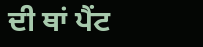ਦੀ ਥਾਂ ਪੈਂਟ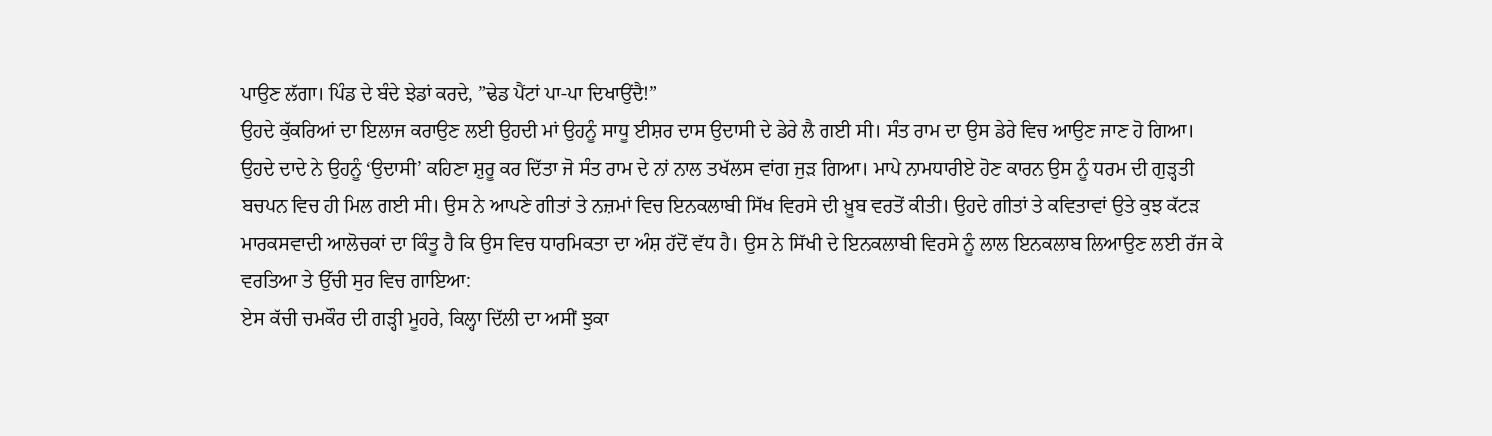ਪਾਉਣ ਲੱਗਾ। ਪਿੰਡ ਦੇ ਬੰਦੇ ਝੇਡਾਂ ਕਰਦੇ, ”ਢੇਡ ਪੈਂਟਾਂ ਪਾ-ਪਾ ਦਿਖਾਉਂਦੈ!”
ਉਹਦੇ ਕੁੱਕਰਿਆਂ ਦਾ ਇਲਾਜ ਕਰਾਉਣ ਲਈ ਉਹਦੀ ਮਾਂ ਉਹਨੂੰ ਸਾਧੂ ਈਸ਼ਰ ਦਾਸ ਉਦਾਸੀ ਦੇ ਡੇਰੇ ਲੈ ਗਈ ਸੀ। ਸੰਤ ਰਾਮ ਦਾ ਉਸ ਡੇਰੇ ਵਿਚ ਆਉਣ ਜਾਣ ਹੋ ਗਿਆ। ਉਹਦੇ ਦਾਦੇ ਨੇ ਉਹਨੂੰ ‘ਉਦਾਸੀ’ ਕਹਿਣਾ ਸ਼ੁਰੂ ਕਰ ਦਿੱਤਾ ਜੋ ਸੰਤ ਰਾਮ ਦੇ ਨਾਂ ਨਾਲ ਤਖੱਲਸ ਵਾਂਗ ਜੁੜ ਗਿਆ। ਮਾਪੇ ਨਾਮਧਾਰੀਏ ਹੋਣ ਕਾਰਨ ਉਸ ਨੂੰ ਧਰਮ ਦੀ ਗੁੜ੍ਹਤੀ ਬਚਪਨ ਵਿਚ ਹੀ ਮਿਲ ਗਈ ਸੀ। ਉਸ ਨੇ ਆਪਣੇ ਗੀਤਾਂ ਤੇ ਨਜ਼ਮਾਂ ਵਿਚ ਇਨਕਲਾਬੀ ਸਿੱਖ ਵਿਰਸੇ ਦੀ ਖ਼ੂਬ ਵਰਤੋਂ ਕੀਤੀ। ਉਹਦੇ ਗੀਤਾਂ ਤੇ ਕਵਿਤਾਵਾਂ ਉਤੇ ਕੁਝ ਕੱਟੜ ਮਾਰਕਸਵਾਦੀ ਆਲੋਚਕਾਂ ਦਾ ਕਿੰਤੂ ਹੈ ਕਿ ਉਸ ਵਿਚ ਧਾਰਮਿਕਤਾ ਦਾ ਅੰਸ਼ ਹੱਦੋਂ ਵੱਧ ਹੈ। ਉਸ ਨੇ ਸਿੱਖੀ ਦੇ ਇਨਕਲਾਬੀ ਵਿਰਸੇ ਨੂੰ ਲਾਲ ਇਨਕਲਾਬ ਲਿਆਉਣ ਲਈ ਰੱਜ ਕੇ ਵਰਤਿਆ ਤੇ ਉੱਚੀ ਸੁਰ ਵਿਚ ਗਾਇਆ:
ਏਸ ਕੱਚੀ ਚਮਕੌਰ ਦੀ ਗੜ੍ਹੀ ਮੂਹਰੇ, ਕਿਲ੍ਹਾ ਦਿੱਲੀ ਦਾ ਅਸੀਂ ਝੁਕਾ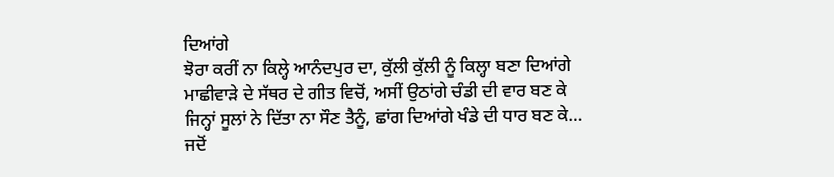ਦਿਆਂਗੇ
ਝੋਰਾ ਕਰੀਂ ਨਾ ਕਿਲ੍ਹੇ ਆਨੰਦਪੁਰ ਦਾ, ਕੁੱਲੀ ਕੁੱਲੀ ਨੂੰ ਕਿਲ੍ਹਾ ਬਣਾ ਦਿਆਂਗੇ
ਮਾਛੀਵਾੜੇ ਦੇ ਸੱਥਰ ਦੇ ਗੀਤ ਵਿਚੋਂ, ਅਸੀਂ ਉਠਾਂਗੇ ਚੰਡੀ ਦੀ ਵਾਰ ਬਣ ਕੇ
ਜਿਨ੍ਹਾਂ ਸੂਲਾਂ ਨੇ ਦਿੱਤਾ ਨਾ ਸੌਣ ਤੈਨੂੰ, ਛਾਂਗ ਦਿਆਂਗੇ ਖੰਡੇ ਦੀ ਧਾਰ ਬਣ ਕੇ…
ਜਦੋਂ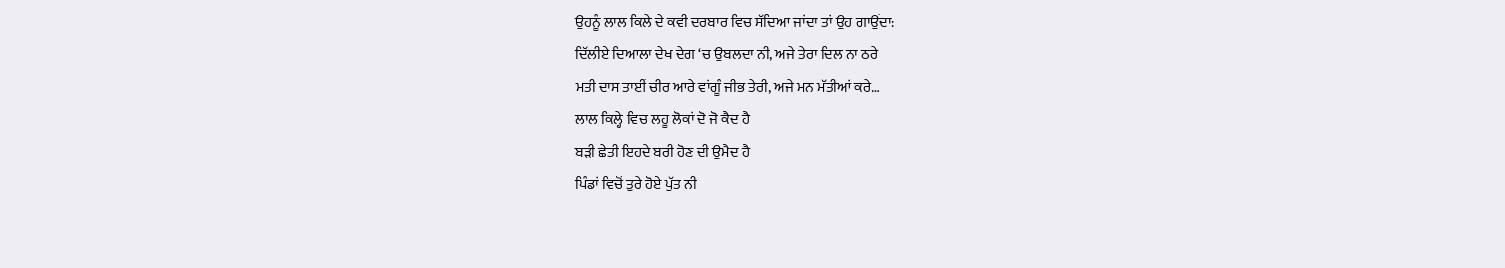ਉਹਨੂੰ ਲਾਲ ਕਿਲੇ ਦੇ ਕਵੀ ਦਰਬਾਰ ਵਿਚ ਸੱਦਿਆ ਜਾਂਦਾ ਤਾਂ ਉਹ ਗਾਉਂਦਾ:
ਦਿੱਲੀਏ ਦਿਆਲਾ ਦੇਖ ਦੇਗ ‘ਚ ਉਬਲਦਾ ਨੀ, ਅਜੇ ਤੇਰਾ ਦਿਲ ਨਾ ਠਰੇ
ਮਤੀ ਦਾਸ ਤਾਈਂ ਚੀਰ ਆਰੇ ਵਾਂਗੂੰ ਜੀਭ ਤੇਰੀ, ਅਜੇ ਮਨ ਮੱਤੀਆਂ ਕਰੇ…
ਲਾਲ ਕਿਲ੍ਹੇ ਵਿਚ ਲਹੂ ਲੋਕਾਂ ਦੋ ਜੋ ਕੈਦ ਹੈ
ਬੜੀ ਛੇਤੀ ਇਹਦੇ ਬਰੀ ਹੋਣ ਦੀ ਉਮੈਦ ਹੈ
ਪਿੰਡਾਂ ਵਿਚੋਂ ਤੁਰੇ ਹੋਏ ਪੁੱਤ ਨੀ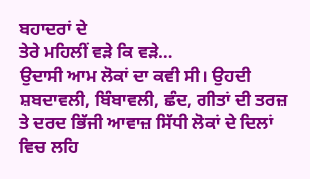ਬਹਾਦਰਾਂ ਦੇ
ਤੇਰੇ ਮਹਿਲੀਂ ਵੜੇ ਕਿ ਵੜੇ…
ਉਦਾਸੀ ਆਮ ਲੋਕਾਂ ਦਾ ਕਵੀ ਸੀ। ਉਹਦੀ ਸ਼ਬਦਾਵਲੀ, ਬਿੰਬਾਵਲੀ, ਛੰਦ, ਗੀਤਾਂ ਦੀ ਤਰਜ਼ ਤੇ ਦਰਦ ਭਿੱਜੀ ਆਵਾਜ਼ ਸਿੱਧੀ ਲੋਕਾਂ ਦੇ ਦਿਲਾਂ ਵਿਚ ਲਹਿ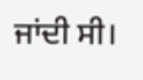ਜਾਂਦੀ ਸੀ।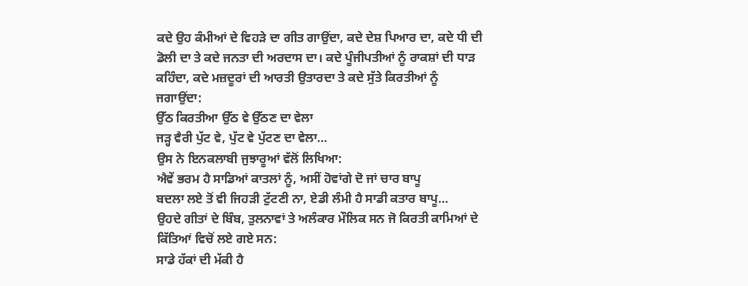ਕਦੇ ਉਹ ਕੰਮੀਆਂ ਦੇ ਵਿਹੜੇ ਦਾ ਗੀਤ ਗਾਉਂਦਾ, ਕਦੇ ਦੇਸ਼ ਪਿਆਰ ਦਾ, ਕਦੇ ਧੀ ਦੀ ਡੋਲੀ ਦਾ ਤੇ ਕਦੇ ਜਨਤਾ ਦੀ ਅਰਦਾਸ ਦਾ। ਕਦੇ ਪੂੰਜੀਪਤੀਆਂ ਨੂੰ ਰਾਕਸ਼ਾਂ ਦੀ ਧਾੜ ਕਹਿੰਦਾ, ਕਦੇ ਮਜ਼ਦੂਰਾਂ ਦੀ ਆਰਤੀ ਉਤਾਰਦਾ ਤੇ ਕਦੇ ਸੁੱਤੇ ਕਿਰਤੀਆਂ ਨੂੰ ਜਗਾਉਂਦਾ:
ਉੱਠ ਕਿਰਤੀਆ ਉੱਠ ਵੇ ਉੱਠਣ ਦਾ ਵੇਲਾ
ਜੜ੍ਹ ਵੈਰੀ ਪੁੱਟ ਵੇ, ਪੁੱਟ ਵੇ ਪੁੱਟਣ ਦਾ ਵੇਲਾ…
ਉਸ ਨੇ ਇਨਕਲਾਬੀ ਜੁਝਾਰੂਆਂ ਵੱਲੋਂ ਲਿਖਿਆ:
ਐਵੇਂ ਭਰਮ ਹੈ ਸਾਡਿਆਂ ਕਾਤਲਾਂ ਨੂੰ, ਅਸੀਂ ਹੋਵਾਂਗੇ ਦੋ ਜਾਂ ਚਾਰ ਬਾਪੂ
ਬਦਲਾ ਲਏ ਤੋਂ ਵੀ ਜਿਹੜੀ ਟੁੱਟਣੀ ਨਾ, ਏਡੀ ਲੰਮੀ ਹੈ ਸਾਡੀ ਕਤਾਰ ਬਾਪੂ…
ਉਹਦੇ ਗੀਤਾਂ ਦੇ ਬਿੰਬ, ਤੁਲਨਾਵਾਂ ਤੇ ਅਲੰਕਾਰ ਮੌਲਿਕ ਸਨ ਜੋ ਕਿਰਤੀ ਕਾਮਿਆਂ ਦੇ ਕਿੱਤਿਆਂ ਵਿਚੋਂ ਲਏ ਗਏ ਸਨ:
ਸਾਡੇ ਹੱਕਾਂ ਦੀ ਮੱਕੀ ਹੈ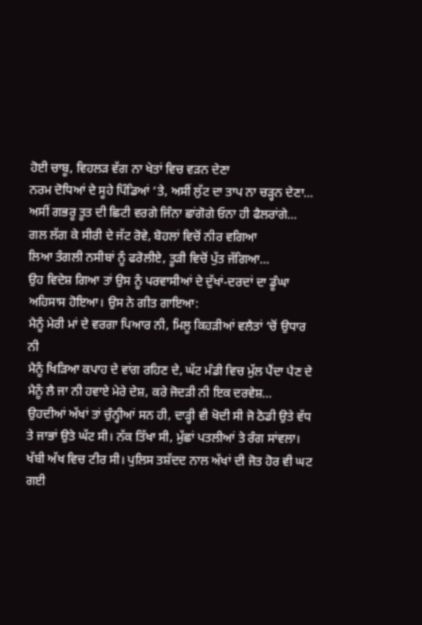ਹੋਈ ਚਾਬੂ, ਵਿਹਲੜ ਵੱਗ ਨਾ ਖੇਤਾਂ ਵਿਚ ਵੜਨ ਦੇਣਾ
ਨਰਮ ਦੋਧਿਆਂ ਦੇ ਸੂਹੇ ਪਿੰਡਿਆਂ ‘ਤੇ, ਅਸੀਂ ਲੁੱਟ ਦਾ ਤਾਪ ਨਾ ਚੜ੍ਹਨ ਦੇਣਾ…
ਅਸੀਂ ਗਭਰੂ ਤੂਤ ਦੀ ਛਿਟੀ ਵਰਗੇ ਜਿੰਨਾ ਛਾਂਗੋਗੇ ਓਨਾ ਹੀ ਫੈਲਰਾਂਗੇ…
ਗਲ ਲੱਗ ਕੇ ਸੀਰੀ ਦੇ ਜੱਟ ਰੋਵੇ, ਬੋਹਲਾਂ ਵਿਚੋਂ ਨੀਰ ਵਗਿਆ
ਲਿਆ ਤੰਗਲੀ ਨਸੀਬਾਂ ਨੂੰ ਫਰੋਲੀਏ, ਤੂੜੀ ਵਿਚੋਂ ਪੁੱਤ ਜੱਗਿਆ…
ਉਹ ਵਿਦੇਸ਼ ਗਿਆ ਤਾਂ ਉਸ ਨੂੰ ਪਰਵਾਸੀਆਂ ਦੇ ਦੁੱਖਾਂ-ਦਰਦਾਂ ਦਾ ਡੂੰਘਾ ਅਹਿਸਾਸ ਹੋਇਆ। ਉਸ ਨੇ ਗੀਤ ਗਾਇਆ:
ਮੈਨੂੰ ਮੇਰੀ ਮਾਂ ਦੇ ਵਰਗਾ ਪਿਆਰ ਨੀ, ਮਿਲੂ ਕਿਹੜੀਆਂ ਵਲੈਤਾਂ ‘ਚੋਂ ਉਧਾਰ ਨੀ
ਮੈਨੂੰ ਖਿੜਿਆ ਕਪਾਹ ਦੇ ਵਾਂਗ ਰਹਿਣ ਦੇ, ਘੱਟ ਮੰਡੀ ਵਿਚ ਮੁੱਲ ਪੈਂਦਾ ਪੈਣ ਦੇ
ਮੈਨੂੰ ਲੈ ਜਾ ਨੀ ਹਵਾਏ ਮੇਰੇ ਦੇਸ਼, ਕਰੇ ਜੋਦੜੀ ਨੀ ਇਕ ਦਰਵੇਸ਼…
ਉਹਦੀਆਂ ਅੱਖਾਂ ਤਾਂ ਚੁੰਨ੍ਹੀਆਂ ਸਨ ਹੀ, ਦਾੜ੍ਹੀ ਵੀ ਖੋਦੀ ਸੀ ਜੋ ਠੋਡੀ ਉਤੇ ਵੱਧ ਤੇ ਜਾਭਾਂ ਉਤੇ ਘੱਟ ਸੀ। ਨੱਕ ਤਿੱਖਾ ਸੀ, ਮੁੱਛਾਂ ਪਤਲੀਆਂ ਤੇ ਰੰਗ ਸਾਂਵਲਾ। ਖੱਬੀ ਅੱਖ ਵਿਚ ਟੀਰ ਸੀ। ਪੁਲਿਸ ਤਸ਼ੱਦਦ ਨਾਲ ਅੱਖਾਂ ਦੀ ਜੋਤ ਹੋਰ ਵੀ ਘਟ ਗਈ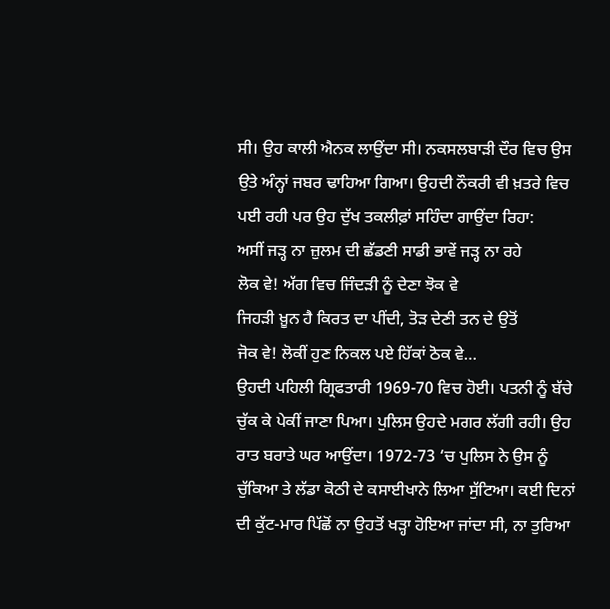ਸੀ। ਉਹ ਕਾਲੀ ਐਨਕ ਲਾਉਂਦਾ ਸੀ। ਨਕਸਲਬਾੜੀ ਦੌਰ ਵਿਚ ਉਸ ਉਤੇ ਅੰਨ੍ਹਾਂ ਜਬਰ ਢਾਹਿਆ ਗਿਆ। ਉਹਦੀ ਨੌਕਰੀ ਵੀ ਖ਼ਤਰੇ ਵਿਚ ਪਈ ਰਹੀ ਪਰ ਉਹ ਦੁੱਖ ਤਕਲੀਫ਼ਾਂ ਸਹਿੰਦਾ ਗਾਉਂਦਾ ਰਿਹਾ:
ਅਸੀਂ ਜੜ੍ਹ ਨਾ ਜ਼ੁਲਮ ਦੀ ਛੱਡਣੀ ਸਾਡੀ ਭਾਵੇਂ ਜੜ੍ਹ ਨਾ ਰਹੇ
ਲੋਕ ਵੇ! ਅੱਗ ਵਿਚ ਜਿੰਦੜੀ ਨੂੰ ਦੇਣਾ ਝੋਕ ਵੇ
ਜਿਹੜੀ ਖ਼ੂਨ ਹੈ ਕਿਰਤ ਦਾ ਪੀਂਦੀ, ਤੋੜ ਦੇਣੀ ਤਨ ਦੇ ਉਤੋਂ
ਜੋਕ ਵੇ! ਲੋਕੀਂ ਹੁਣ ਨਿਕਲ ਪਏ ਹਿੱਕਾਂ ਠੋਕ ਵੇ…
ਉਹਦੀ ਪਹਿਲੀ ਗ੍ਰਿਫਤਾਰੀ 1969-70 ਵਿਚ ਹੋਈ। ਪਤਨੀ ਨੂੰ ਬੱਚੇ ਚੁੱਕ ਕੇ ਪੇਕੀਂ ਜਾਣਾ ਪਿਆ। ਪੁਲਿਸ ਉਹਦੇ ਮਗਰ ਲੱਗੀ ਰਹੀ। ਉਹ ਰਾਤ ਬਰਾਤੇ ਘਰ ਆਉਂਦਾ। 1972-73 ‘ਚ ਪੁਲਿਸ ਨੇ ਉਸ ਨੂੰ ਚੁੱਕਿਆ ਤੇ ਲੱਡਾ ਕੋਠੀ ਦੇ ਕਸਾਈਖਾਨੇ ਲਿਆ ਸੁੱਟਿਆ। ਕਈ ਦਿਨਾਂ ਦੀ ਕੁੱਟ-ਮਾਰ ਪਿੱਛੋਂ ਨਾ ਉਹਤੋਂ ਖੜ੍ਹਾ ਹੋਇਆ ਜਾਂਦਾ ਸੀ, ਨਾ ਤੁਰਿਆ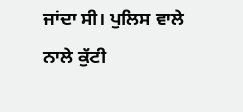ਜਾਂਦਾ ਸੀ। ਪੁਲਿਸ ਵਾਲੇ ਨਾਲੇ ਕੁੱਟੀ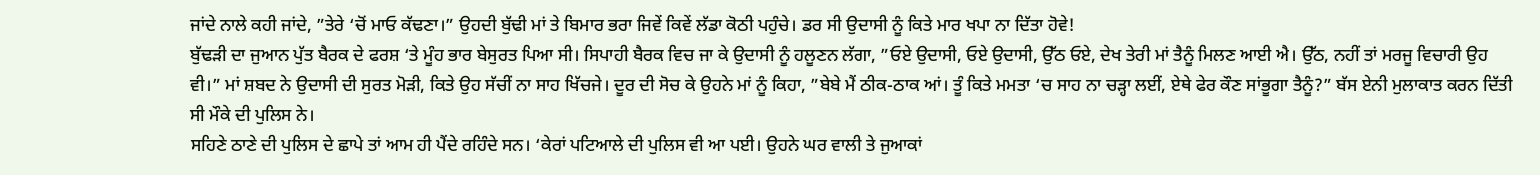ਜਾਂਦੇ ਨਾਲੇ ਕਹੀ ਜਾਂਦੇ, ”ਤੇਰੇ ‘ਚੋਂ ਮਾਓ ਕੱਢਣਾ।” ਉਹਦੀ ਬੁੱਢੀ ਮਾਂ ਤੇ ਬਿਮਾਰ ਭਰਾ ਜਿਵੇਂ ਕਿਵੇਂ ਲੱਡਾ ਕੋਠੀ ਪਹੁੰਚੇ। ਡਰ ਸੀ ਉਦਾਸੀ ਨੂੰ ਕਿਤੇ ਮਾਰ ਖਪਾ ਨਾ ਦਿੱਤਾ ਹੋਵੇ!
ਬੁੱਢੜੀ ਦਾ ਜੁਆਨ ਪੁੱਤ ਬੈਰਕ ਦੇ ਫਰਸ਼ ‘ਤੇ ਮੂੰਹ ਭਾਰ ਬੇਸੁਰਤ ਪਿਆ ਸੀ। ਸਿਪਾਹੀ ਬੈਰਕ ਵਿਚ ਜਾ ਕੇ ਉਦਾਸੀ ਨੂੰ ਹਲੂਣਨ ਲੱਗਾ, ”ਓਏ ਉਦਾਸੀ, ਓਏ ਉਦਾਸੀ, ਉੱਠ ਓਏ, ਦੇਖ ਤੇਰੀ ਮਾਂ ਤੈਨੂੰ ਮਿਲਣ ਆਈ ਐ। ਉੱਠ, ਨਹੀਂ ਤਾਂ ਮਰਜੂ ਵਿਚਾਰੀ ਉਹ ਵੀ।” ਮਾਂ ਸ਼ਬਦ ਨੇ ਉਦਾਸੀ ਦੀ ਸੁਰਤ ਮੋੜੀ, ਕਿਤੇ ਉਹ ਸੱਚੀਂ ਨਾ ਸਾਹ ਖਿੱਚਜੇ। ਦੂਰ ਦੀ ਸੋਚ ਕੇ ਉਹਨੇ ਮਾਂ ਨੂੰ ਕਿਹਾ, ”ਬੇਬੇ ਮੈਂ ਠੀਕ-ਠਾਕ ਆਂ। ਤੂੰ ਕਿਤੇ ਮਮਤਾ ‘ਚ ਸਾਹ ਨਾ ਚੜ੍ਹਾ ਲਈਂ, ਏਥੇ ਫੇਰ ਕੌਣ ਸਾਂਭੂਗਾ ਤੈਨੂੰ?” ਬੱਸ ਏਨੀ ਮੁਲਾਕਾਤ ਕਰਨ ਦਿੱਤੀ ਸੀ ਮੌਕੇ ਦੀ ਪੁਲਿਸ ਨੇ।
ਸਹਿਣੇ ਠਾਣੇ ਦੀ ਪੁਲਿਸ ਦੇ ਛਾਪੇ ਤਾਂ ਆਮ ਹੀ ਪੈਂਦੇ ਰਹਿੰਦੇ ਸਨ। ‘ਕੇਰਾਂ ਪਟਿਆਲੇ ਦੀ ਪੁਲਿਸ ਵੀ ਆ ਪਈ। ਉਹਨੇ ਘਰ ਵਾਲੀ ਤੇ ਜੁਆਕਾਂ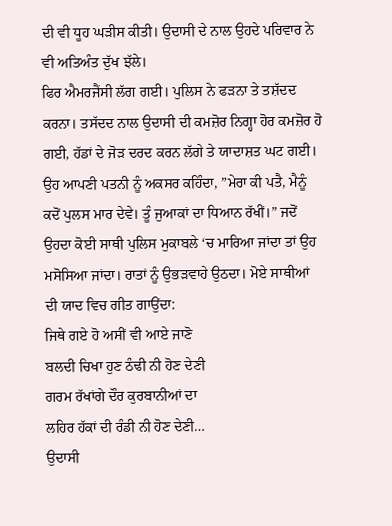ਦੀ ਵੀ ਧੂਹ ਘੜੀਸ ਕੀਤੀ। ਉਦਾਸੀ ਦੇ ਨਾਲ ਉਹਦੇ ਪਰਿਵਾਰ ਨੇ ਵੀ ਅਤਿਅੰਤ ਦੁੱਖ ਝੱਲੇ।
ਫਿਰ ਐਮਰਜੈਂਸੀ ਲੱਗ ਗਈ। ਪੁਲਿਸ ਨੇ ਫੜਨਾ ਤੇ ਤਸ਼ੱਦਦ ਕਰਨਾ। ਤਸੱਦਦ ਨਾਲ ਉਦਾਸੀ ਦੀ ਕਮਜ਼ੋਰ ਨਿਗ੍ਹਾ ਹੋਰ ਕਮਜ਼ੋਰ ਹੋ ਗਈ, ਹੱਡਾਂ ਦੇ ਜੋੜ ਦਰਦ ਕਰਨ ਲੱਗੇ ਤੇ ਯਾਦਾਸ਼ਤ ਘਟ ਗਈ। ਉਹ ਆਪਣੀ ਪਤਨੀ ਨੂੰ ਅਕਸਰ ਕਹਿੰਦਾ, ”ਮੇਰਾ ਕੀ ਪਤੈ, ਮੈਨੂੰ ਕਦੋਂ ਪੁਲਸ ਮਾਰ ਦੇਵੇ। ਤੂੰ ਜੁਆਕਾਂ ਦਾ ਧਿਆਨ ਰੱਖੀਂ।” ਜਦੋਂ ਉਹਦਾ ਕੋਈ ਸਾਥੀ ਪੁਲਿਸ ਮੁਕਾਬਲੇ ‘ਚ ਮਾਰਿਆ ਜਾਂਦਾ ਤਾਂ ਉਹ ਮਸੋਸਿਆ ਜਾਂਦਾ। ਰਾਤਾਂ ਨੂੰ ਉਭੜਵਾਹੇ ਉਠਦਾ। ਮੋਏ ਸਾਥੀਆਂ ਦੀ ਯਾਦ ਵਿਚ ਗੀਤ ਗਾਉਂਦਾ:
ਜਿਥੇ ਗਏ ਹੋ ਅਸੀਂ ਵੀ ਆਏ ਜਾਣੋ
ਬਲਦੀ ਚਿਖਾ ਹੁਣ ਠੰਢੀ ਨੀ ਹੋਣ ਦੇਣੀ
ਗਰਮ ਰੱਖਾਂਗੇ ਦੌਰ ਕੁਰਬਾਨੀਆਂ ਦਾ
ਲਹਿਰ ਹੱਕਾਂ ਦੀ ਰੰਡੀ ਨੀ ਹੋਣ ਦੇਣੀ…
ਉਦਾਸੀ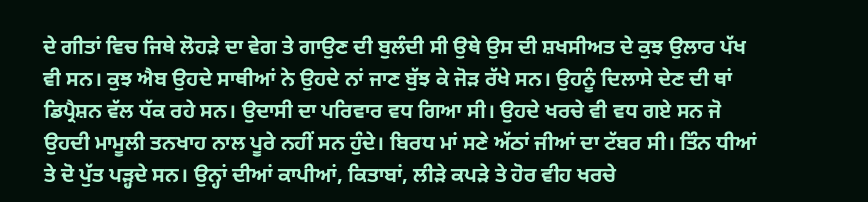ਦੇ ਗੀਤਾਂ ਵਿਚ ਜਿਥੇ ਲੋਹੜੇ ਦਾ ਵੇਗ ਤੇ ਗਾਉਣ ਦੀ ਬੁਲੰਦੀ ਸੀ ਉਥੇ ਉਸ ਦੀ ਸ਼ਖਸੀਅਤ ਦੇ ਕੁਝ ਉਲਾਰ ਪੱਖ ਵੀ ਸਨ। ਕੁਝ ਐਬ ਉਹਦੇ ਸਾਥੀਆਂ ਨੇ ਉਹਦੇ ਨਾਂ ਜਾਣ ਬੁੱਝ ਕੇ ਜੋੜ ਰੱਖੇ ਸਨ। ਉਹਨੂੰ ਦਿਲਾਸੇ ਦੇਣ ਦੀ ਥਾਂ ਡਿਪ੍ਰੈਸ਼ਨ ਵੱਲ ਧੱਕ ਰਹੇ ਸਨ। ਉਦਾਸੀ ਦਾ ਪਰਿਵਾਰ ਵਧ ਗਿਆ ਸੀ। ਉਹਦੇ ਖਰਚੇ ਵੀ ਵਧ ਗਏ ਸਨ ਜੋ ਉਹਦੀ ਮਾਮੂਲੀ ਤਨਖਾਹ ਨਾਲ ਪੂਰੇ ਨਹੀਂ ਸਨ ਹੁੰਦੇ। ਬਿਰਧ ਮਾਂ ਸਣੇ ਅੱਠਾਂ ਜੀਆਂ ਦਾ ਟੱਬਰ ਸੀ। ਤਿੰਨ ਧੀਆਂ ਤੇ ਦੋ ਪੁੱਤ ਪੜ੍ਹਦੇ ਸਨ। ਉਨ੍ਹਾਂ ਦੀਆਂ ਕਾਪੀਆਂ, ਕਿਤਾਬਾਂ, ਲੀੜੇ ਕਪੜੇ ਤੇ ਹੋਰ ਵੀਹ ਖਰਚੇ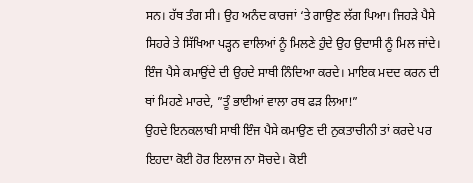ਸਨ। ਹੱਥ ਤੰਗ ਸੀ। ਉਹ ਅਨੰਦ ਕਾਰਜਾਂ ‘ਤੇ ਗਾਉਣ ਲੱਗ ਪਿਆ। ਜਿਹੜੇ ਪੈਸੇ ਸਿਹਰੇ ਤੇ ਸਿੱਖਿਆ ਪੜ੍ਹਨ ਵਾਲਿਆਂ ਨੂੰ ਮਿਲਣੇ ਹੁੰਦੇ ਉਹ ਉਦਾਸੀ ਨੂੰ ਮਿਲ ਜਾਂਦੇ। ਇੰਜ ਪੈਸੇ ਕਮਾਉਂਦੇ ਦੀ ਉਹਦੇ ਸਾਥੀ ਨਿੰਦਿਆ ਕਰਦੇ। ਮਾਇਕ ਮਦਦ ਕਰਨ ਦੀ ਥਾਂ ਮਿਹਣੇ ਮਾਰਦੇ, ”ਤੂੰ ਭਾਈਆਂ ਵਾਲਾ ਰਥ ਫੜ ਲਿਆ!”
ਉਹਦੇ ਇਨਕਲਾਬੀ ਸਾਥੀ ਇੰਜ ਪੈਸੇ ਕਮਾਉਣ ਦੀ ਨੁਕਤਾਚੀਨੀ ਤਾਂ ਕਰਦੇ ਪਰ ਇਹਦਾ ਕੋਈ ਹੋਰ ਇਲਾਜ ਨਾ ਸੋਚਦੇ। ਕੋਈ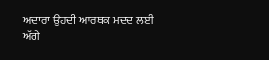ਅਦਾਰਾ ਉਹਦੀ ਆਰਥਕ ਮਦਦ ਲਈ ਅੱਗੇ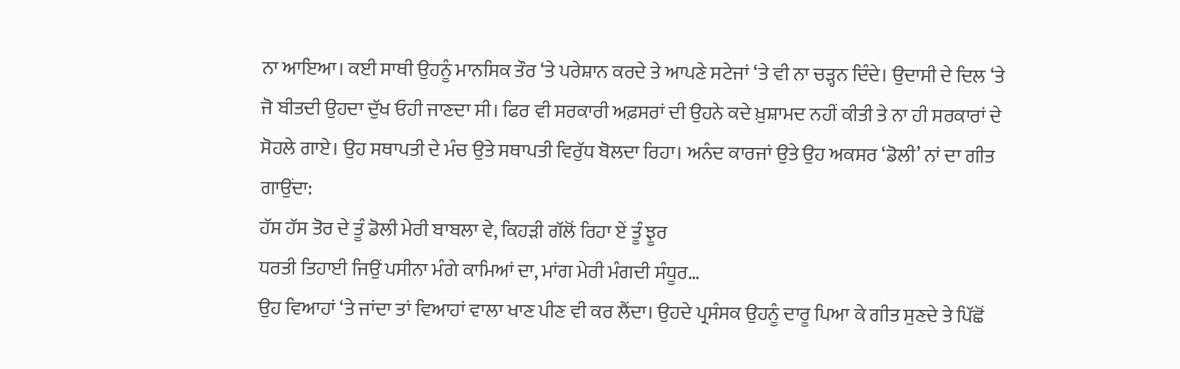ਨਾ ਆਇਆ। ਕਈ ਸਾਥੀ ਉਹਨੂੰ ਮਾਨਸਿਕ ਤੌਰ ‘ਤੇ ਪਰੇਸ਼ਾਨ ਕਰਦੇ ਤੇ ਆਪਣੇ ਸਟੇਜਾਂ ‘ਤੇ ਵੀ ਨਾ ਚੜ੍ਹਨ ਦਿੰਦੇ। ਉਦਾਸੀ ਦੇ ਦਿਲ ‘ਤੇ ਜੋ ਬੀਤਦੀ ਉਹਦਾ ਦੁੱਖ ਓਹੀ ਜਾਣਦਾ ਸੀ। ਫਿਰ ਵੀ ਸਰਕਾਰੀ ਅਫ਼ਸਰਾਂ ਦੀ ਉਹਨੇ ਕਦੇ ਖ਼ੁਸ਼ਾਮਦ ਨਹੀਂ ਕੀਤੀ ਤੇ ਨਾ ਹੀ ਸਰਕਾਰਾਂ ਦੇ ਸੋਹਲੇ ਗਾਏ। ਉਹ ਸਥਾਪਤੀ ਦੇ ਮੰਚ ਉਤੇ ਸਥਾਪਤੀ ਵਿਰੁੱਧ ਬੋਲਦਾ ਰਿਹਾ। ਅਨੰਦ ਕਾਰਜਾਂ ਉਤੇ ਉਹ ਅਕਸਰ ‘ਡੋਲੀ’ ਨਾਂ ਦਾ ਗੀਤ ਗਾਉਂਦਾ:
ਹੱਸ ਹੱਸ ਤੋਰ ਦੇ ਤੂੰ ਡੋਲੀ ਮੇਰੀ ਬਾਬਲਾ ਵੇ, ਕਿਹੜੀ ਗੱਲੋਂ ਰਿਹਾ ਏਂ ਤੂੰ ਝੂਰ
ਧਰਤੀ ਤਿਹਾਈ ਜਿਉਂ ਪਸੀਨਾ ਮੰਗੇ ਕਾਮਿਆਂ ਦਾ, ਮਾਂਗ ਮੇਰੀ ਮੰਗਦੀ ਸੰਧੂਰ…
ਉਹ ਵਿਆਹਾਂ ‘ਤੇ ਜਾਂਦਾ ਤਾਂ ਵਿਆਹਾਂ ਵਾਲਾ ਖਾਣ ਪੀਣ ਵੀ ਕਰ ਲੈਂਦਾ। ਉਹਦੇ ਪ੍ਰਸੰਸਕ ਉਹਨੂੰ ਦਾਰੂ ਪਿਆ ਕੇ ਗੀਤ ਸੁਣਦੇ ਤੇ ਪਿੱਛੋਂ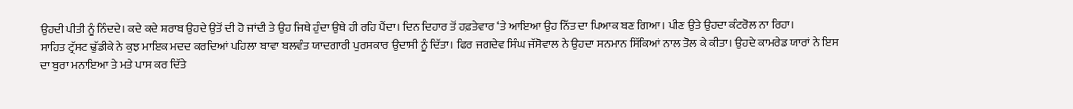ਉਹਦੀ ਪੀਤੀ ਨੂੰ ਨਿੰਦਦੇ। ਕਦੇ ਕਦੇ ਸ਼ਰਾਬ ਉਹਦੇ ਉਤੋਂ ਦੀ ਹੋ ਜਾਂਦੀ ਤੇ ਉਹ ਜਿਥੇ ਹੁੰਦਾ ਉਥੇ ਹੀ ਰਹਿ ਪੈਂਦਾ। ਦਿਨ ਦਿਹਾਰ ਤੋਂ ਹਫ਼ਤੇਵਾਰ ‘ਤੇ ਆਇਆ ਉਹ ਨਿੱਤ ਦਾ ਪਿਆਕ ਬਣ ਗਿਆ। ਪੀਣ ਉਤੇ ਉਹਦਾ ਕੰਟਰੋਲ ਨਾ ਰਿਹਾ।
ਸਾਹਿਤ ਟ੍ਰੱਸਟ ਢੁੱਡੀਕੇ ਨੇ ਕੁਝ ਮਾਇਕ ਮਦਦ ਕਰਦਿਆਂ ਪਹਿਲਾ ਬਾਵਾ ਬਲਵੰਤ ਯਾਦਗਾਰੀ ਪੁਰਸਕਾਰ ਉਦਾਸੀ ਨੂੰ ਦਿੱਤਾ। ਫਿਰ ਜਗਦੇਵ ਸਿੰਘ ਜੱਸੋਵਾਲ ਨੇ ਉਹਦਾ ਸਨਮਾਨ ਸਿੱਕਿਆਂ ਨਾਲ ਤੋਲ ਕੇ ਕੀਤਾ। ਉਹਦੇ ਕਾਮਰੇਡ ਯਾਰਾਂ ਨੇ ਇਸ ਦਾ ਬੁਰਾ ਮਨਾਇਆ ਤੇ ਮਤੇ ਪਾਸ ਕਰ ਦਿੱਤੇ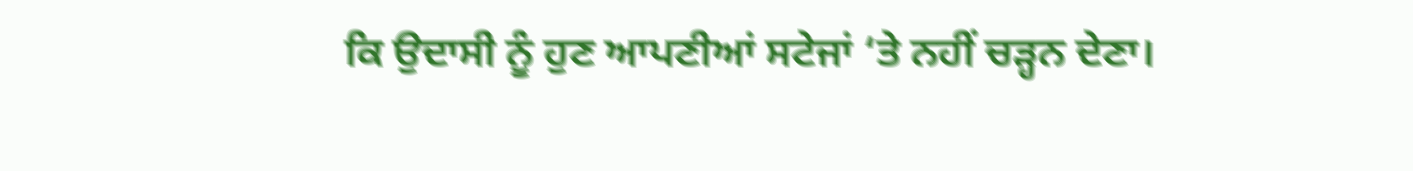ਕਿ ਉਦਾਸੀ ਨੂੰ ਹੁਣ ਆਪਣੀਆਂ ਸਟੇਜਾਂ ‘ਤੇ ਨਹੀਂ ਚੜ੍ਹਨ ਦੇਣਾ।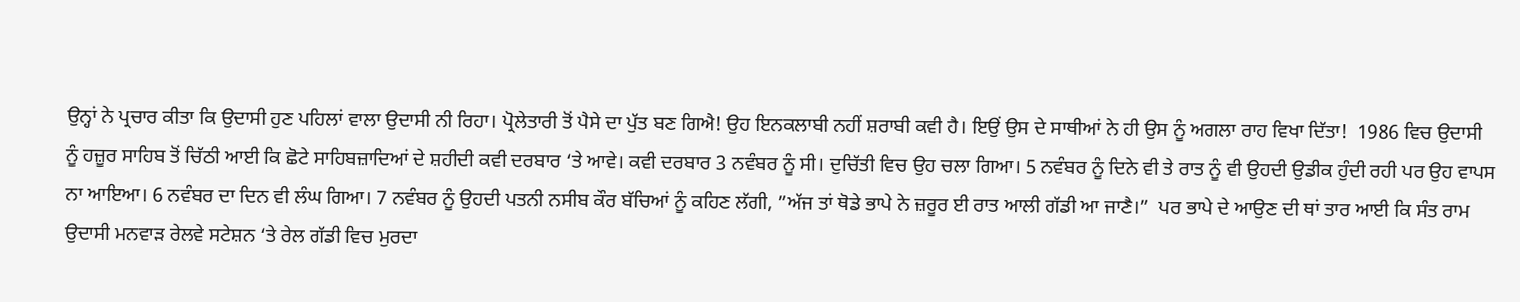ਉਨ੍ਹਾਂ ਨੇ ਪ੍ਰਚਾਰ ਕੀਤਾ ਕਿ ਉਦਾਸੀ ਹੁਣ ਪਹਿਲਾਂ ਵਾਲਾ ਉਦਾਸੀ ਨੀ ਰਿਹਾ। ਪ੍ਰੋਲੇਤਾਰੀ ਤੋਂ ਪੈਸੇ ਦਾ ਪੁੱਤ ਬਣ ਗਿਐ! ਉਹ ਇਨਕਲਾਬੀ ਨਹੀਂ ਸ਼ਰਾਬੀ ਕਵੀ ਹੈ। ਇਉਂ ਉਸ ਦੇ ਸਾਥੀਆਂ ਨੇ ਹੀ ਉਸ ਨੂੰ ਅਗਲਾ ਰਾਹ ਵਿਖਾ ਦਿੱਤਾ!  1986 ਵਿਚ ਉਦਾਸੀ ਨੂੰ ਹਜ਼ੂਰ ਸਾਹਿਬ ਤੋਂ ਚਿੱਠੀ ਆਈ ਕਿ ਛੋਟੇ ਸਾਹਿਬਜ਼ਾਦਿਆਂ ਦੇ ਸ਼ਹੀਦੀ ਕਵੀ ਦਰਬਾਰ ‘ਤੇ ਆਵੇ। ਕਵੀ ਦਰਬਾਰ 3 ਨਵੰਬਰ ਨੂੰ ਸੀ। ਦੁਚਿੱਤੀ ਵਿਚ ਉਹ ਚਲਾ ਗਿਆ। 5 ਨਵੰਬਰ ਨੂੰ ਦਿਨੇ ਵੀ ਤੇ ਰਾਤ ਨੂੰ ਵੀ ਉਹਦੀ ਉਡੀਕ ਹੁੰਦੀ ਰਹੀ ਪਰ ਉਹ ਵਾਪਸ ਨਾ ਆਇਆ। 6 ਨਵੰਬਰ ਦਾ ਦਿਨ ਵੀ ਲੰਘ ਗਿਆ। 7 ਨਵੰਬਰ ਨੂੰ ਉਹਦੀ ਪਤਨੀ ਨਸੀਬ ਕੌਰ ਬੱਚਿਆਂ ਨੂੰ ਕਹਿਣ ਲੱਗੀ, ”ਅੱਜ ਤਾਂ ਥੋਡੇ ਭਾਪੇ ਨੇ ਜ਼ਰੂਰ ਈ ਰਾਤ ਆਲੀ ਗੱਡੀ ਆ ਜਾਣੈ।”  ਪਰ ਭਾਪੇ ਦੇ ਆਉਣ ਦੀ ਥਾਂ ਤਾਰ ਆਈ ਕਿ ਸੰਤ ਰਾਮ ਉਦਾਸੀ ਮਨਵਾੜ ਰੇਲਵੇ ਸਟੇਸ਼ਨ ‘ਤੇ ਰੇਲ ਗੱਡੀ ਵਿਚ ਮੁਰਦਾ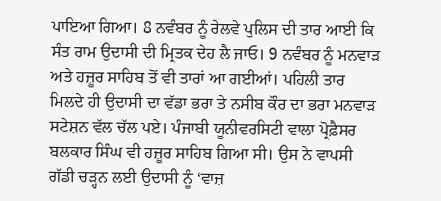ਪਾਇਆ ਗਿਆ। 8 ਨਵੰਬਰ ਨੂੰ ਰੇਲਵੇ ਪੁਲਿਸ ਦੀ ਤਾਰ ਆਈ ਕਿ ਸੰਤ ਰਾਮ ਉਦਾਸੀ ਦੀ ਮ੍ਰਿਤਕ ਦੇਹ ਲੈ ਜਾਓ। 9 ਨਵੰਬਰ ਨੂੰ ਮਨਵਾੜ ਅਤੇ ਹਜ਼ੂਰ ਸਾਹਿਬ ਤੋਂ ਵੀ ਤਾਰਾਂ ਆ ਗਈਆਂ। ਪਹਿਲੀ ਤਾਰ ਮਿਲਦੇ ਹੀ ਉਦਾਸੀ ਦਾ ਵੱਡਾ ਭਰਾ ਤੇ ਨਸੀਬ ਕੌਰ ਦਾ ਭਰਾ ਮਨਵਾੜ ਸਟੇਸ਼ਨ ਵੱਲ ਚੱਲ ਪਏ। ਪੰਜਾਬੀ ਯੂਨੀਵਰਸਿਟੀ ਵਾਲਾ ਪ੍ਰੋਫ਼ੈਸਰ ਬਲਕਾਰ ਸਿੰਘ ਵੀ ਹਜ਼ੂਰ ਸਾਹਿਬ ਗਿਆ ਸੀ। ਉਸ ਨੇ ਵਾਪਸੀ ਗੱਡੀ ਚੜ੍ਹਨ ਲਈ ਉਦਾਸੀ ਨੂੰ ‘ਵਾਜ਼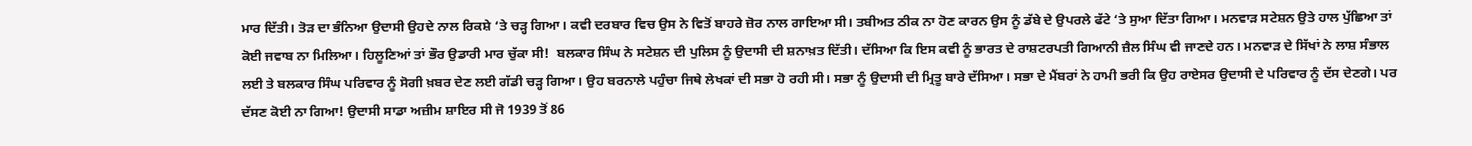ਮਾਰ ਦਿੱਤੀ। ਤੋੜ ਦਾ ਭੰਨਿਆ ਉਦਾਸੀ ਉਹਦੇ ਨਾਲ ਰਿਕਸ਼ੇ ‘ਤੇ ਚੜ੍ਹ ਗਿਆ। ਕਵੀ ਦਰਬਾਰ ਵਿਚ ਉਸ ਨੇ ਵਿਤੋਂ ਬਾਹਰੇ ਜ਼ੋਰ ਨਾਲ ਗਾਇਆ ਸੀ। ਤਬੀਅਤ ਠੀਕ ਨਾ ਹੋਣ ਕਾਰਨ ਉਸ ਨੂੰ ਡੱਬੇ ਦੇ ਉਪਰਲੇ ਫੱਟੇ ‘ਤੇ ਸੁਆ ਦਿੱਤਾ ਗਿਆ। ਮਨਵਾੜ ਸਟੇਸ਼ਨ ਉਤੇ ਹਾਲ ਪੁੱਛਿਆ ਤਾਂ ਕੋਈ ਜਵਾਬ ਨਾ ਮਿਲਿਆ। ਹਿਲੂਣਿਆਂ ਤਾਂ ਭੌਰ ਉਡਾਰੀ ਮਾਰ ਚੁੱਕਾ ਸੀ!  ਬਲਕਾਰ ਸਿੰਘ ਨੇ ਸਟੇਸ਼ਨ ਦੀ ਪੁਲਿਸ ਨੂੰ ਉਦਾਸੀ ਦੀ ਸ਼ਨਾਖ਼ਤ ਦਿੱਤੀ। ਦੱਸਿਆ ਕਿ ਇਸ ਕਵੀ ਨੂੰ ਭਾਰਤ ਦੇ ਰਾਸ਼ਟਰਪਤੀ ਗਿਆਨੀ ਜ਼ੈਲ ਸਿੰਘ ਵੀ ਜਾਣਦੇ ਹਨ। ਮਨਵਾੜ ਦੇ ਸਿੱਖਾਂ ਨੇ ਲਾਸ਼ ਸੰਭਾਲ ਲਈ ਤੇ ਬਲਕਾਰ ਸਿੰਘ ਪਰਿਵਾਰ ਨੂੰ ਸੋਗੀ ਖ਼ਬਰ ਦੇਣ ਲਈ ਗੱਡੀ ਚੜ੍ਹ ਗਿਆ। ਉਹ ਬਰਨਾਲੇ ਪਹੁੰਚਾ ਜਿਥੇ ਲੇਖਕਾਂ ਦੀ ਸਭਾ ਹੋ ਰਹੀ ਸੀ। ਸਭਾ ਨੂੰ ਉਦਾਸੀ ਦੀ ਮ੍ਰਿਤੂ ਬਾਰੇ ਦੱਸਿਆ। ਸਭਾ ਦੇ ਮੈਂਬਰਾਂ ਨੇ ਹਾਮੀ ਭਰੀ ਕਿ ਉਹ ਰਾਏਸਰ ਉਦਾਸੀ ਦੇ ਪਰਿਵਾਰ ਨੂੰ ਦੱਸ ਦੇਣਗੇ। ਪਰ ਦੱਸਣ ਕੋਈ ਨਾ ਗਿਆ! ਉਦਾਸੀ ਸਾਡਾ ਅਜ਼ੀਮ ਸ਼ਾਇਰ ਸੀ ਜੋ 1939 ਤੋਂ 86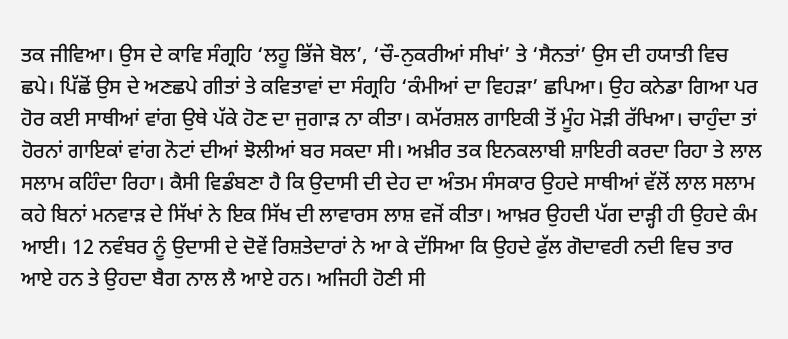ਤਕ ਜੀਵਿਆ। ਉਸ ਦੇ ਕਾਵਿ ਸੰਗ੍ਰਹਿ ‘ਲਹੂ ਭਿੱਜੇ ਬੋਲ’, ‘ਚੌ-ਨੁਕਰੀਆਂ ਸੀਖਾਂ’ ਤੇ ‘ਸੈਨਤਾਂ’ ਉਸ ਦੀ ਹਯਾਤੀ ਵਿਚ ਛਪੇ। ਪਿੱਛੋਂ ਉਸ ਦੇ ਅਣਛਪੇ ਗੀਤਾਂ ਤੇ ਕਵਿਤਾਵਾਂ ਦਾ ਸੰਗ੍ਰਹਿ ‘ਕੰਮੀਆਂ ਦਾ ਵਿਹੜਾ’ ਛਪਿਆ। ਉਹ ਕਨੇਡਾ ਗਿਆ ਪਰ ਹੋਰ ਕਈ ਸਾਥੀਆਂ ਵਾਂਗ ਉਥੇ ਪੱਕੇ ਹੋਣ ਦਾ ਜੁਗਾੜ ਨਾ ਕੀਤਾ। ਕਮੱਰਸ਼ਲ ਗਾਇਕੀ ਤੋਂ ਮੂੰਹ ਮੋੜੀ ਰੱਖਿਆ। ਚਾਹੁੰਦਾ ਤਾਂ ਹੋਰਨਾਂ ਗਾਇਕਾਂ ਵਾਂਗ ਨੋਟਾਂ ਦੀਆਂ ਝੋਲੀਆਂ ਬਰ ਸਕਦਾ ਸੀ। ਅਖ਼ੀਰ ਤਕ ਇਨਕਲਾਬੀ ਸ਼ਾਇਰੀ ਕਰਦਾ ਰਿਹਾ ਤੇ ਲਾਲ ਸਲਾਮ ਕਹਿੰਦਾ ਰਿਹਾ। ਕੈਸੀ ਵਿਡੰਬਣਾ ਹੈ ਕਿ ਉਦਾਸੀ ਦੀ ਦੇਹ ਦਾ ਅੰਤਮ ਸੰਸਕਾਰ ਉਹਦੇ ਸਾਥੀਆਂ ਵੱਲੋਂ ਲਾਲ ਸਲਾਮ ਕਹੇ ਬਿਨਾਂ ਮਨਵਾੜ ਦੇ ਸਿੱਖਾਂ ਨੇ ਇਕ ਸਿੱਖ ਦੀ ਲਾਵਾਰਸ ਲਾਸ਼ ਵਜੋਂ ਕੀਤਾ। ਆਖ਼ਰ ਉਹਦੀ ਪੱਗ ਦਾੜ੍ਹੀ ਹੀ ਉਹਦੇ ਕੰਮ ਆਈ। 12 ਨਵੰਬਰ ਨੂੰ ਉਦਾਸੀ ਦੇ ਦੋਵੇਂ ਰਿਸ਼ਤੇਦਾਰਾਂ ਨੇ ਆ ਕੇ ਦੱਸਿਆ ਕਿ ਉਹਦੇ ਫੁੱਲ ਗੋਦਾਵਰੀ ਨਦੀ ਵਿਚ ਤਾਰ ਆਏ ਹਨ ਤੇ ਉਹਦਾ ਬੈਗ ਨਾਲ ਲੈ ਆਏ ਹਨ। ਅਜਿਹੀ ਹੋਣੀ ਸੀ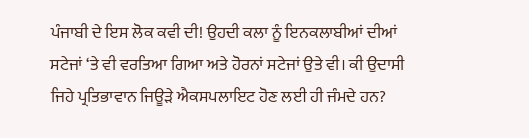ਪੰਜਾਬੀ ਦੇ ਇਸ ਲੋਕ ਕਵੀ ਦੀ! ਉਹਦੀ ਕਲਾ ਨੂੰ ਇਨਕਲਾਬੀਆਂ ਦੀਆਂ ਸਟੇਜਾਂ ‘ਤੇ ਵੀ ਵਰਤਿਆ ਗਿਆ ਅਤੇ ਹੋਰਨਾਂ ਸਟੇਜਾਂ ਉਤੇ ਵੀ। ਕੀ ਉਦਾਸੀ ਜਿਹੇ ਪ੍ਰਤਿਭਾਵਾਨ ਜਿਊੜੇ ਐਕਸਪਲਾਇਟ ਹੋਣ ਲਈ ਹੀ ਜੰਮਦੇ ਹਨ?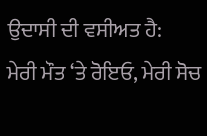ਉਦਾਸੀ ਦੀ ਵਸੀਅਤ ਹੈ:
ਮੇਰੀ ਮੌਤ ‘ਤੇ ਰੋਇਓ, ਮੇਰੀ ਸੋਚ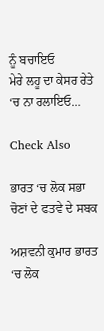ਨੂੰ ਬਚਾਇਓ
ਮੇਰੇ ਲਹੂ ਦਾ ਕੇਸਰ ਰੇਤੇ ‘ਚ ਨਾ ਰਲਾਇਓ…

Check Also

ਭਾਰਤ ‘ਚ ਲੋਕ ਸਭਾ ਚੋਣਾਂ ਦੇ ਫਤਵੇ ਦੇ ਸਬਕ

ਅਸ਼ਵਨੀ ਕੁਮਾਰ ਭਾਰਤ ‘ਚ ਲੋਕ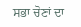ਸਭਾ ਚੋਣਾਂ ਦਾ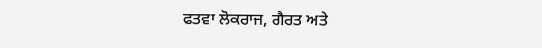ਫਤਵਾ ਲੋਕਰਾਜ, ਗੈਰਤ ਅਤੇ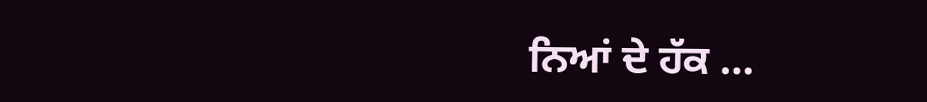ਨਿਆਂ ਦੇ ਹੱਕ …